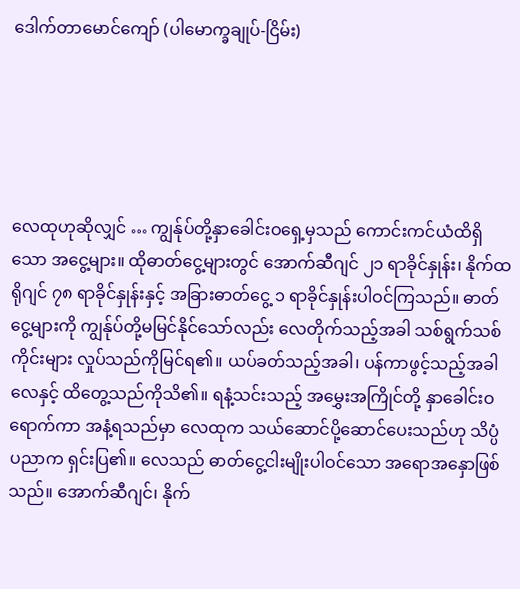ဒေါက်တာမောင်ကျော် (ပါမောက္ခချုပ်-ငြိမ်း)





လေထုဟုဆိုလျှင် … ကျွန်ုပ်တို့နှာခေါင်းဝရှေ့မှသည် ကောင်းကင်ယံထိရှိသော အငွေ့များ။ ထိုဓာတ်ငွေ့များတွင် အောက်ဆီဂျင် ၂၁ ရာခိုင်နှုန်း၊ နိုက်ထရိုဂျင် ၇၈ ရာခိုင်နှုန်းနှင့် အခြားဓာတ်ငွေ့ ၁ ရာခိုင်နှုန်းပါဝင်ကြသည်။ ဓာတ်ငွေ့များကို ကျွန်ုပ်တို့မမြင်နိုင်သော်လည်း လေတိုက်သည့်အခါ သစ်ရွက်သစ်ကိုင်းများ လှုပ်သည်ကိုမြင်ရ၏။ ယပ်ခတ်သည့်အခါ၊ ပန်ကာဖွင့်သည့်အခါ လေနှင့် ထိတွေ့သည်ကိုသိ၏။ ရနံ့သင်းသည့် အမွှေးအကြိုင်တို့ နှာခေါင်းဝရောက်ကာ အနံ့ရသည်မှာ လေထုက သယ်ဆောင်ပို့ဆောင်ပေးသည်ဟု သိပ္ပံ ပညာက ရှင်းပြ၏။ လေသည် ဓာတ်ငွေ့ငါးမျိုးပါဝင်သော အရောအနှောဖြစ်သည်။ အောက်ဆီဂျင်၊ နိုက်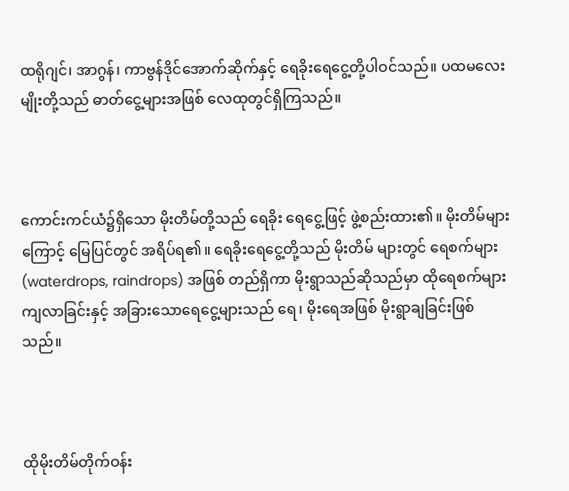ထရိုဂျင်၊ အာဂွန်၊ ကာဗွန်ဒိုင်အောက်ဆိုက်နှင့် ရေခိုးရေငွေ့တို့ပါဝင်သည်။ ပထမလေးမျိုးတို့သည် ဓာတ်ငွေ့များအဖြစ် လေထုတွင်ရှိကြသည်။



ကောင်းကင်ယံ၌ရှိသော မိုးတိမ်တို့သည် ရေခိုး ရေငွေ့ဖြင့် ဖွဲ့စည်းထား၏။ မိုးတိမ်များကြောင့် မြေပြင်တွင် အရိပ်ရ၏။ ရေခိုးရေငွေ့တို့သည် မိုးတိမ် များတွင် ရေစက်များ (waterdrops, raindrops) အဖြစ် တည်ရှိကာ မိုးရွာသည်ဆိုသည်မှာ ထိုရေစက်များ ကျလာခြင်းနှင့် အခြားသောရေငွေ့များသည် ရေ၊ မိုးရေအဖြစ် မိုးရွာချခြင်းဖြစ်သည်။



ထိုမိုးတိမ်တိုက်ဝန်း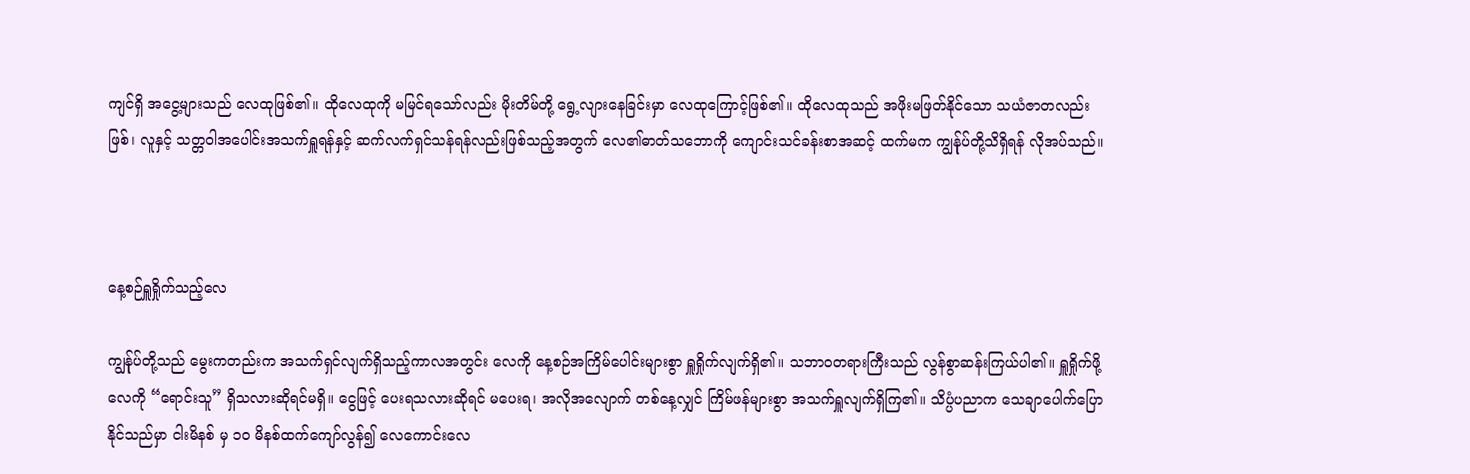ကျင်ရှိ အငွေ့များသည် လေထုဖြစ်၏။ ထိုလေထုကို မမြင်ရသော်လည်း မိုးတိမ်တို့ ရွေ့လျားနေခြင်းမှာ လေထုကြောင့်ဖြစ်၏။ ထိုလေထုသည် အဖိုးမဖြတ်နိုင်သော သယံဇာတလည်းဖြစ်၊ လူနှင့် သတ္တဝါအပေါင်းအသက်ရှူရန်နှင့် ဆက်လက်ရှင်သန်ရန်လည်းဖြစ်သည့်အတွက် လေ၏ဓာတ်သဘောကို ကျောင်းသင်ခန်းစာအဆင့် ထက်မက ကျွန်ုပ်တို့သိရှိရန် လိုအပ်သည်။



နေ့စဉ်ရှူရှိုက်သည့်လေ

ကျွန်ုပ်တို့သည် မွေးကတည်းက အသက်ရှင်လျက်ရှိသည့်ကာလအတွင်း လေကို နေ့စဉ်အကြိမ်ပေါင်းများစွာ ရှူရှိုက်လျက်ရှိ၏။ သဘာဝတရားကြီးသည် လွန်စွာဆန်းကြယ်ပါ၏။ ရှူရှိုက်ဖို့လေကို “ရောင်းသူ” ရှိသလားဆိုရင်မရှိ။ ငွေဖြင့် ပေးရသလားဆိုရင် မပေးရ၊ အလိုအလျောက် တစ်နေ့လျှင် ကြိမ်ဖန်များစွာ အသက်ရှူလျက်ရှိကြ၏။ သိပ္ပံပညာက သေချာပေါက်ပြောနိုင်သည်မှာ ငါးမိနစ် မှ ၁၀ မိနစ်ထက်ကျော်လွန်၍ လေကောင်းလေ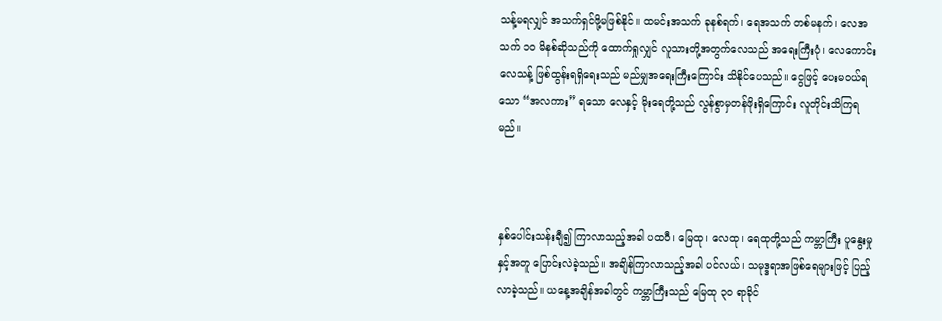သန့်မရလျှင် အသက်ရှင်ဖို့မဖြစ်နိုင်။ ထမင်းအသက် ခုနစ်ရက်၊ ရေအသက် တစ်မနက်၊ လေအသက် ၁၀ မိနစ်ဆိုသည်ကို ထောက်ရှုလျှင် လူသားတို့အတွက်လေသည် အရေးကြီးပုံ၊ လေကောင်း လေသန့် ဖြစ်ထွန်းရရှိရေးသည် မည်မျှအရေးကြီးကြောင်း သိနိုင်ပေသည်။ ငွေဖြင့် ပေးမဝယ်ရသော “အလကား” ရသော လေနှင့် မိုးရေတို့သည် လွန်စွာမှတန်ဖိုးရှိကြောင်း လူတိုင်းသိကြရမည်။



နှစ်ပေါင်းသန်းချီ၍ ကြာလာသည့်အခါ ပထဝီ၊ မြေထု၊ လေထု၊ ရေထုတို့သည် ကမ္ဘာကြီး ပူနွေးမှုနှင့်အတူ ပြောင်းလဲခဲ့သည်။ အချိန်ကြာလာသည့်အခါ ပင်လယ်၊ သမုဒ္ဒရာအဖြစ်ရေများဖြင့် ပြည့်လာခဲ့သည်။ ယနေ့အချိန်အခါတွင် ကမ္ဘာကြီးသည် မြေထု ၃၀ ရာခိုင်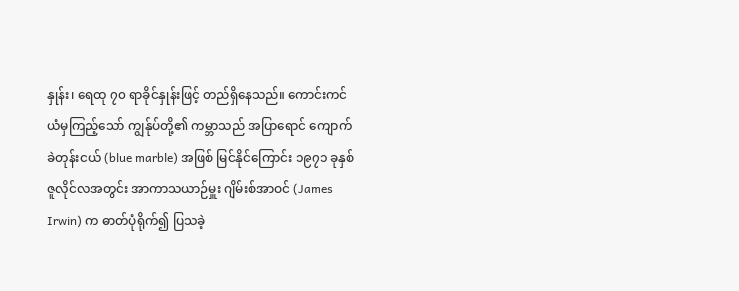နှုန်း၊ ရေထု ၇၀ ရာခိုင်နှုန်းဖြင့် တည်ရှိနေသည်။ ကောင်းကင်ယံမှကြည့်သော် ကျွန်ုပ်တို့၏ ကမ္ဘာသည် အပြာရောင် ကျောက်ခဲတုန်းငယ် (blue marble) အဖြစ် မြင်နိုင်ကြောင်း ၁၉၇၁ ခုနှစ် ဇူလိုင်လအတွင်း အာကာသယာဉ်မှူး ဂျိမ်းစ်အာဝင် (James Irwin) က ဓာတ်ပုံရိုက်၍ ပြသခဲ့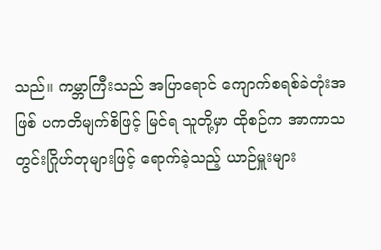သည်။ ကမ္ဘာကြီးသည် အပြာရောင် ကျောက်စရစ်ခဲတုံးအဖြစ် ပကတိမျက်စိဖြင့် မြင်ရ သူတို့မှာ ထိုစဉ်က အာကာသတွင်းဂြိုဟ်တုများဖြင့် ရောက်ခဲ့သည့် ယာဉ်မှူးများ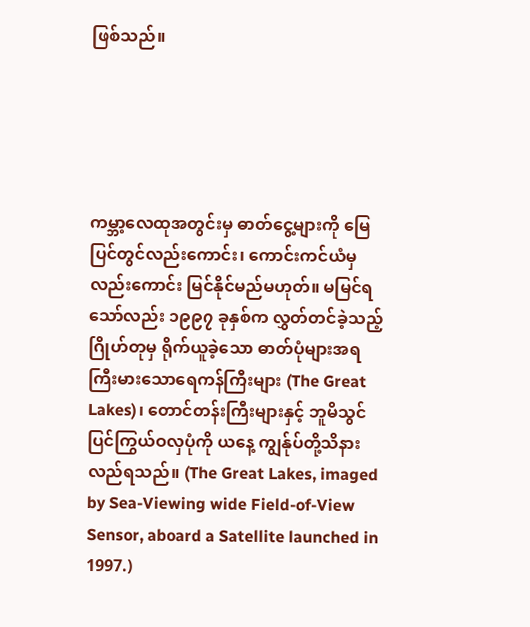ဖြစ်သည်။





ကမ္ဘာ့လေထုအတွင်းမှ ဓာတ်ငွေ့များကို မြေပြင်တွင်လည်းကောင်း၊ ကောင်းကင်ယံမှလည်းကောင်း မြင်နိုင်မည်မဟုတ်။ မမြင်ရသော်လည်း ၁၉၉၇ ခုနှစ်က လွှတ်တင်ခဲ့သည့် ဂြိုဟ်တုမှ ရိုက်ယူခဲ့သော ဓာတ်ပုံများအရ ကြီးမားသောရေကန်ကြီးများ (The Great Lakes)၊ တောင်တန်းကြီးများနှင့် ဘူမိသွင်ပြင်ကြွယ်ဝလှပုံကို ယနေ့ ကျွန်ုပ်တို့သိနားလည်ရသည်။ (The Great Lakes, imaged by Sea-Viewing wide Field-of-View Sensor, aboard a Satellite launched in 1997.)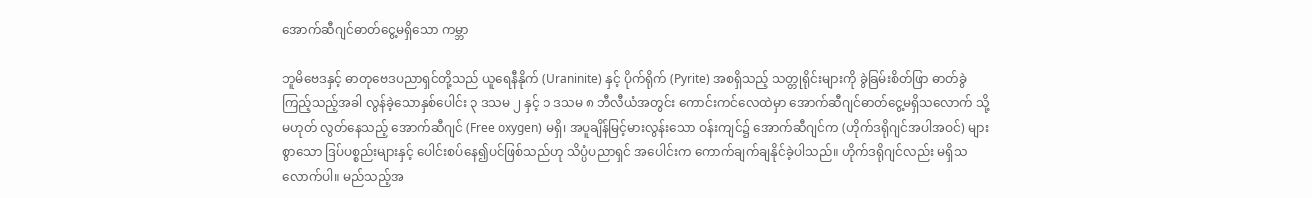အောက်ဆီဂျင်ဓာတ်ငွေ့မရှိသော ကမ္ဘာ

ဘူမိဗေဒနှင့် ဓာတုဗေဒပညာရှင်တို့သည် ယူရေနီနိုက် (Uraninite) နှင့် ပိုက်ရိုက် (Pyrite) အစရှိသည့် သတ္တုရိုင်းများကို ခွဲခြမ်းစိတ်ဖြာ ဓာတ်ခွဲကြည့်သည့်အခါ လွန်ခဲ့သောနှစ်ပေါင်း ၃ ဒသမ ၂ နှင့် ၁ ဒသမ ၈ ဘီလီယံအတွင်း ကောင်းကင်လေထဲမှာ အောက်ဆီဂျင်ဓာတ်ငွေ့မရှိသလောက် သို့မဟုတ် လွတ်နေသည့် အောက်ဆီဂျင် (Free oxygen) မရှိ၊ အပူချိန်မြင့်မားလွန်းသော ဝန်းကျင်၌ အောက်ဆီဂျင်က (ဟိုက်ဒရိုဂျင်အပါအဝင်) များစွာသော ဒြပ်ပစ္စည်းများနှင့် ပေါင်းစပ်နေ၍ပင်ဖြစ်သည်ဟု သိပ္ပံပညာရှင် အပေါင်းက ကောက်ချက်ချနိုင်ခဲ့ပါသည်။ ဟိုက်ဒရိုဂျင်လည်း မရှိသလောက်ပါ။ မည်သည့်အ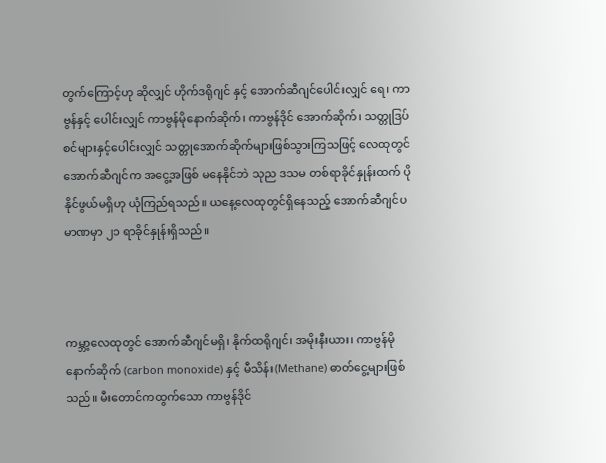တွက်ကြောင့်ဟု ဆိုလျှင် ဟိုက်ဒရိုဂျင် နှင့် အောက်ဆီဂျင်ပေါင်းလျှင် ရေ၊ ကာဗွန်နှင့် ပေါင်းလျှင် ကာဗွန်မိုနောက်ဆိုက်၊ ကာဗွန်ဒိုင် အောက်ဆိုက်၊ သတ္တုဒြပ်စင်များနှင့်ပေါင်းလျှင် သတ္တုအောက်ဆိုက်များဖြစ်သွားကြသဖြင့် လေထုတွင် အောက်ဆီဂျင်က အငွေ့အဖြစ် မနေနိုင်ဘဲ သုည ဒသမ တစ်ရာခိုင်နှုန်းထက် ပိုနိုင်ဖွယ်မရှိဟု ယုံကြည်ရသည်။ ယနေ့လေထုတွင်ရှိနေသည့် အောက်ဆီဂျင်ပမာဏမှာ ၂၁ ရာခိုင်နှုန်းရှိသည်။



ကမ္ဘာ့လေထုတွင် အောက်ဆီဂျင်မရှိ၊ နိုက်ထရိုဂျင်၊ အမိုးနီးယား၊ ကာဗွန်မိုနောက်ဆိုက် (carbon monoxide) နှင့် မီသိန်း(Methane) ဓာတ်ငွေ့များဖြစ်သည်။ မီးတောင်ကထွက်သော ကာဗွန်ဒိုင်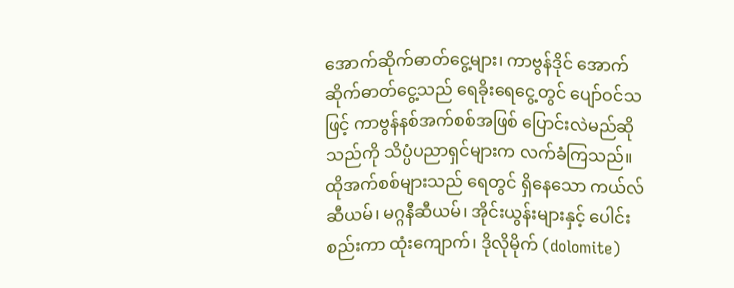အောက်ဆိုက်ဓာတ်ငွေ့များ၊ ကာဗွန်ဒိုင် အောက်ဆိုက်ဓာတ်ငွေ့သည် ရေခိုးရေငွေ့တွင် ပျော်ဝင်သဖြင့် ကာဗွန်နစ်အက်စစ်အဖြစ် ပြောင်းလဲမည်ဆိုသည်ကို သိပ္ပံပညာရှင်များက လက်ခံကြသည်။ ထိုအက်စစ်များသည် ရေတွင် ရှိနေသော ကယ်လ်ဆီယမ်၊ မဂ္ဂနီဆီယမ်၊ အိုင်းယွန်းများနှင့် ပေါင်းစည်းကာ ထုံးကျောက်၊ ဒိုလိုမိုက် (dolomite)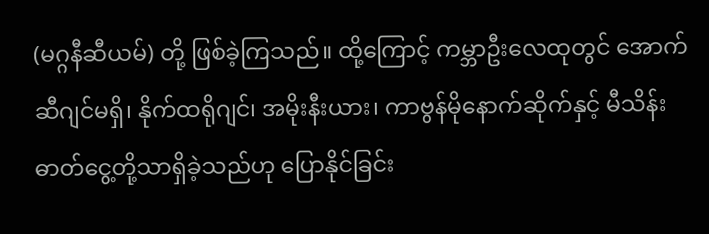(မဂ္ဂနီဆီယမ်) တို့ ဖြစ်ခဲ့ကြသည်။ ထို့ကြောင့် ကမ္ဘာဦးလေထုတွင် အောက်ဆီဂျင်မရှိ၊ နိုက်ထရိုဂျင်၊ အမိုးနီးယား၊ ကာဗွန်မိုနောက်ဆိုက်နှင့် မီသိန်းဓာတ်ငွေ့တို့သာရှိခဲ့သည်ဟု ပြောနိုင်ခြင်း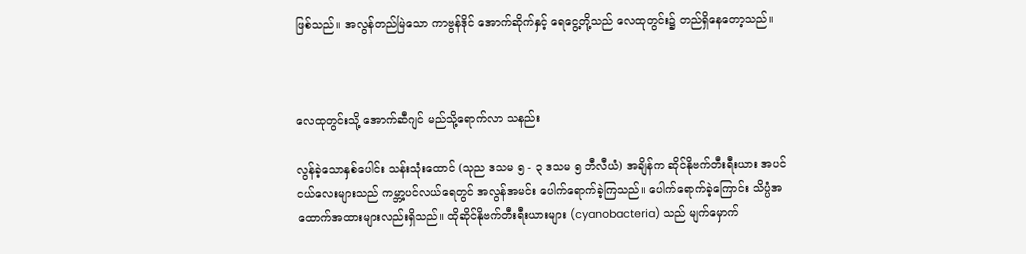ဖြစ်သည်။ အလွန်တည်မြဲသော ကာဗွန်ဒိုင် အောက်ဆိုက်နှင့် ရေငွေ့တို့သည် လေထုတွင်း၌ တည်ရှိနေတော့သည်။



လေထုတွင်းသို့ အောက်ဆီဂျင် မည်သို့ရောက်လာ သနည်း

လွန်ခဲ့သောနှစ်ပေါင်း သန်းသုံးထောင် (သုည ဒသမ ၅ - ၃ ဒသမ ၅ ဘီလီယံ) အချိန်က ဆိုင်နိုဗက်တီးရီးယား အပင်ငယ်လေးများသည် ကမ္ဘာ့ပင်လယ်ရေတွင် အလွန်အမင်း ပေါက်ရောက်ခဲ့ကြသည်။ ပေါက်ရောက်ခဲ့ကြောင်း သိပ္ပံအထောက်အထားများလည်းရှိသည်။ ထိုဆိုင်နိုဗက်တီးရီးယားများ (cyanobacteria) သည် မျက်မှောက်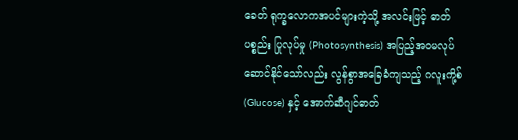ခေတ် ရုက္ခလောကအပင်များကဲ့သို့ အလင်းဖြင့် ဓာတ်ပစ္စည်း ပြုလုပ်မှု (Photosynthesis) အပြည့်အဝမလုပ် ဆောင်နိုင်သော်လည်း လွန်စွာအခြေခံကျသည့် ဂလူးကို့စ် (Glucose) နှင့် အောက်ဆီဂျင်ဓာတ်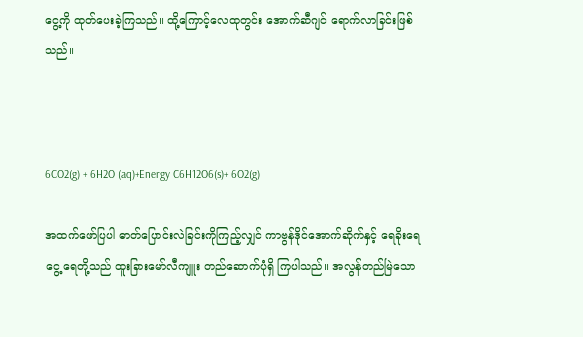ငွေ့ကို ထုတ်ပေးခဲ့ကြသည်။ ထို့ကြောင့်လေထုတွင်း အောက်ဆီဂျင် ရောက်လာခြင်းဖြစ်သည်။



6CO2(g) + 6H2O (aq)+Energy C6H12O6(s)+ 6O2(g)

အထက်ဖော်ပြပါ ဓာတ်ပြောင်းလဲခြင်းကိုကြည့်လျှင် ကာဗွန်ဒိုင်အောက်ဆိုက်နှင့် ရေခိုးရေငွေ့ ရေတို့သည် ထူးခြားမော်လီကျူး တည်ဆောက်ပုံရှိ ကြပါသည်။ အလွန်တည်မြဲသော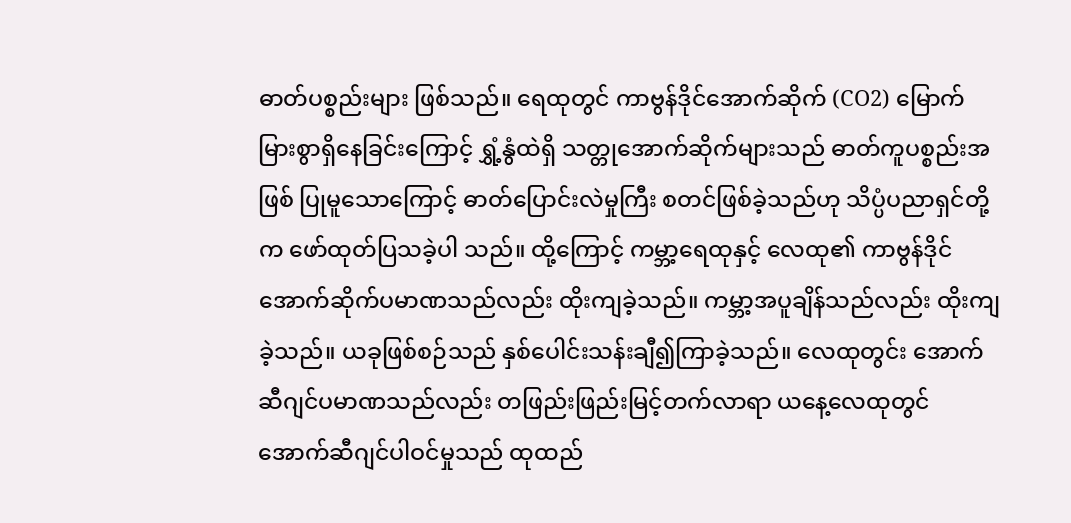ဓာတ်ပစ္စည်းများ ဖြစ်သည်။ ရေထုတွင် ကာဗွန်ဒိုင်အောက်ဆိုက် (CO2) မြောက်မြားစွာရှိနေခြင်းကြောင့် ရွှံ့နွံထဲရှိ သတ္တုအောက်ဆိုက်များသည် ဓာတ်ကူပစ္စည်းအဖြစ် ပြုမူသောကြောင့် ဓာတ်ပြောင်းလဲမှုကြီး စတင်ဖြစ်ခဲ့သည်ဟု သိပ္ပံပညာရှင်တို့က ဖော်ထုတ်ပြသခဲ့ပါ သည်။ ထို့ကြောင့် ကမ္ဘာ့ရေထုနှင့် လေထု၏ ကာဗွန်ဒိုင်အောက်ဆိုက်ပမာဏသည်လည်း ထိုးကျခဲ့သည်။ ကမ္ဘာ့အပူချိန်သည်လည်း ထိုးကျခဲ့သည်။ ယခုဖြစ်စဉ်သည် နှစ်ပေါင်းသန်းချီ၍ကြာခဲ့သည်။ လေထုတွင်း အောက်ဆီဂျင်ပမာဏသည်လည်း တဖြည်းဖြည်းမြင့်တက်လာရာ ယနေ့လေထုတွင် အောက်ဆီဂျင်ပါဝင်မှုသည် ထုထည်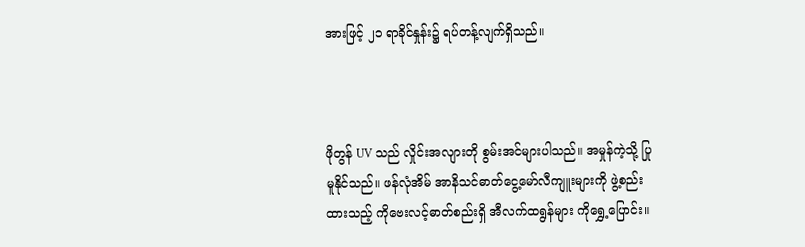အားဖြင့် ၂၁ ရာခိုင်နှုန်း၌ ရပ်တန့်လျက်ရှိသည်။



ဖိုတွန် UV သည် လှိုင်းအလျားတို စွမ်းအင်များပါသည်။ အမှုန်ကဲ့သို့ ပြုမူနိုင်သည်။ ဖန်လုံအိမ် အာနိသင်ဓာတ်ငွေ့မော်လီကျူးများကို ဖွဲ့စည်းထားသည့် ကိုဗေးလင့်ဓာတ်စည်းရှိ အီလက်ထရွန်များ ကိုရွှေ့ပြောင်း။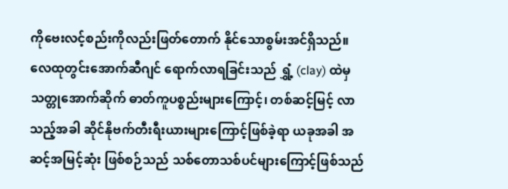ကိုဗေးလင့်စည်းကိုလည်းဖြတ်တောက် နိုင်သောစွမ်းအင်ရှိသည်။ လေထုတွင်းအောက်ဆီဂျင် ရောက်လာရခြင်းသည် ရွှံ့ (clay) ထဲမှ သတ္တုအောက်ဆိုက် ဓာတ်ကူပစ္စည်းများကြောင့်၊ တစ်ဆင့်မြင့် လာသည့်အခါ ဆိုင်နိုဗက်တီးရီးယားများကြောင့်ဖြစ်ခဲ့ရာ ယခုအခါ အဆင့်အမြင့်ဆုံး ဖြစ်စဉ်သည် သစ်တောသစ်ပင်များကြောင့်ဖြစ်သည်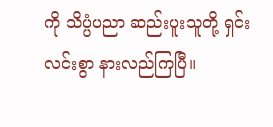ကို သိပ္ပံပညာ ဆည်းပူးသူတို့ ရှင်းလင်းစွာ နားလည်ကြပြီ။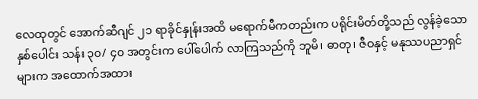လေထုတွင် အောက်ဆီဂျင် ၂၁ ရာခိုင်နှုန်းအထိ မရောက်မီကတည်းက ပရိုင်းမိတ်တို့သည် လွန်ခဲ့သောနှစ်ပေါင်း သန်း ၃၀/ ၄၀ အတွင်းက ပေါ်ပေါက် လာကြသည်ကို ဘူမိ၊ ဓာတု၊ ဇီဝနှင့် မနုဿပညာရှင်များက အထောက်အထား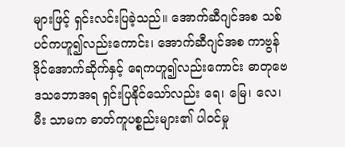များဖြင့် ရှင်းလင်းပြခဲ့သည်။ အောက်ဆီဂျင်အစ သစ်ပင်ကဟူ၍လည်းကောင်း၊ အောက်ဆီဂျင်အစ ကာဗွန်ဒိုင်အောက်ဆိုက်နှင့် ရေကဟူ၍လည်းကောင်း ဓာတုဗေဒသဘောအရ ရှင်းပြနိုင်သော်လည်း ရေ၊ မြေ၊ လေ၊ မီး သာမက ဓာတ်ကူပစ္စည်းများ၏ ပါဝင်မှု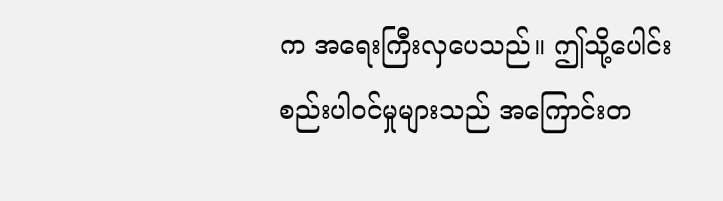က အရေးကြီးလှပေသည်။ ဤသို့ပေါင်းစည်းပါဝင်မှုများသည် အကြောင်းတ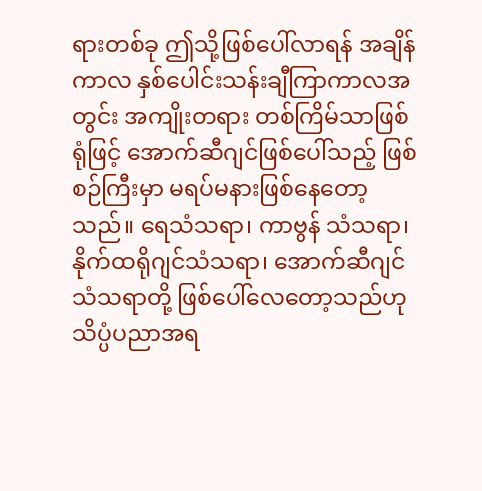ရားတစ်ခု ဤသို့ဖြစ်ပေါ်လာရန် အချိန်ကာလ နှစ်ပေါင်းသန်းချီကြာကာလအတွင်း အကျိုးတရား တစ်ကြိမ်သာဖြစ်ရုံဖြင့် အောက်ဆီဂျင်ဖြစ်ပေါ်သည့် ဖြစ်စဉ်ကြီးမှာ မရပ်မနားဖြစ်နေတော့သည်။ ရေသံသရာ၊ ကာဗွန် သံသရာ၊ နိုက်ထရိုဂျင်သံသရာ၊ အောက်ဆီဂျင် သံသရာတို့ ဖြစ်ပေါ်လေတော့သည်ဟု သိပ္ပံပညာအရ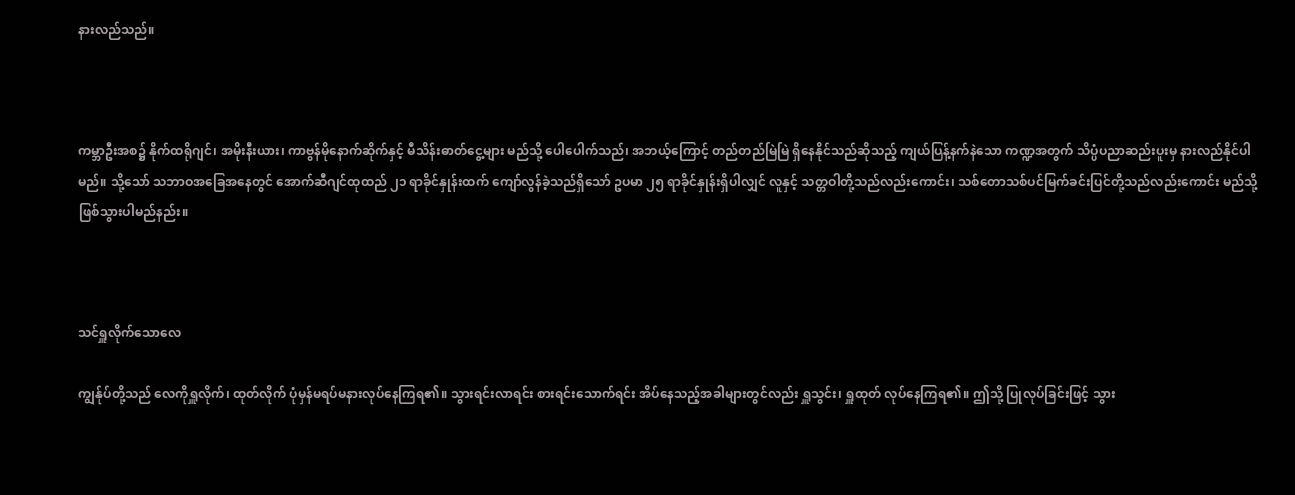နားလည်သည်။



ကမ္ဘာဦးအစ၌ နိုက်ထရိုဂျင်၊ အမိုးနီးယား၊ ကာဗွန်မိုနောက်ဆိုက်နှင့် မီသိန်းဓာတ်ငွေ့များ မည်သို့ ပေါပေါက်သည်၊ အဘယ့်ကြောင့် တည်တည်မြဲမြဲ ရှိနေနိုင်သည်ဆိုသည့် ကျယ်ပြန့်နက်နဲသော ကဏ္ဍအတွက် သိပ္ပံပညာဆည်းပူးမှ နားလည်နိုင်ပါမည်။ သို့သော် သဘာဝအခြေအနေတွင် အောက်ဆီဂျင်ထုထည် ၂၁ ရာခိုင်နှုန်းထက် ကျော်လွန်ခဲ့သည်ရှိသော် ဥပမာ ၂၅ ရာခိုင်နှုန်းရှိပါလျှင် လူနှင့် သတ္တဝါတို့သည်လည်းကောင်း၊ သစ်တောသစ်ပင်မြက်ခင်းပြင်တို့သည်လည်းကောင်း မည်သို့ ဖြစ်သွားပါမည်နည်း။



သင်ရှူလိုက်သောလေ

ကျွန်ုပ်တို့သည် လေကိုရှူလိုက်၊ ထုတ်လိုက် ပုံမှန်မရပ်မနားလုပ်နေကြရ၏။ သွားရင်းလာရင်း စားရင်းသောက်ရင်း အိပ်နေသည့်အခါများတွင်လည်း ရှူသွင်း၊ ရှူထုတ် လုပ်နေကြရ၏။ ဤသို့ ပြုလုပ်ခြင်းဖြင့် သွား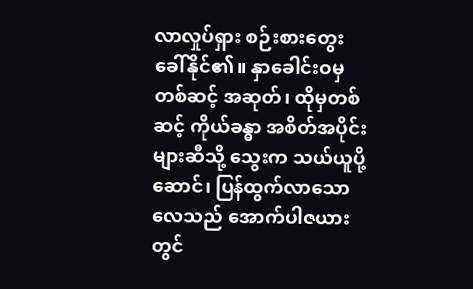လာလှုပ်ရှား စဉ်းစားတွေးခေါ်နိုင်၏။ နှာခေါင်းဝမှတစ်ဆင့် အဆုတ်၊ ထိုမှတစ်ဆင့် ကိုယ်ခန္ဓာ အစိတ်အပိုင်းများဆီသို့ သွေးက သယ်ယူပို့ဆောင်၊ ပြန်ထွက်လာသောလေသည် အောက်ပါဇယားတွင်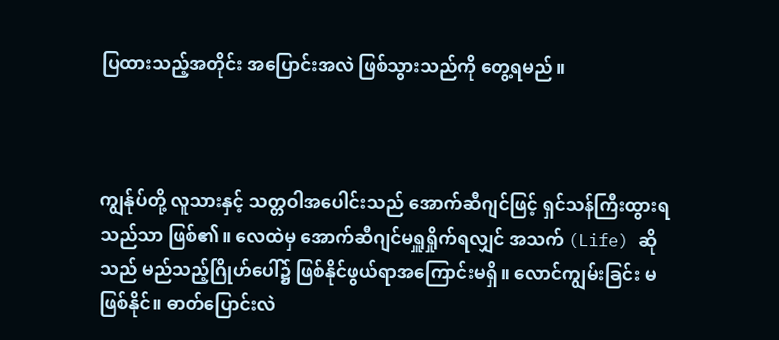ပြထားသည့်အတိုင်း အပြောင်းအလဲ ဖြစ်သွားသည်ကို တွေ့ရမည်။



ကျွန်ုပ်တို့ လူသားနှင့် သတ္တဝါအပေါင်းသည် အောက်ဆီဂျင်ဖြင့် ရှင်သန်ကြီးထွားရသည်သာ ဖြစ်၏။ လေထဲမှ အောက်ဆီဂျင်မရှူရှိုက်ရလျှင် အသက် (Life) ဆိုသည် မည်သည့်ဂြိုဟ်ပေါ်၌ ဖြစ်နိုင်ဖွယ်ရာအကြောင်းမရှိ။ လောင်ကျွမ်းခြင်း မဖြစ်နိုင်။ ဓာတ်ပြောင်းလဲ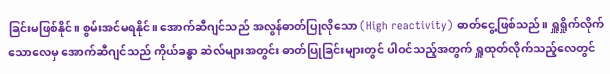ခြင်းမဖြစ်နိုင်။ စွမ်းအင်မရနိုင်။ အောက်ဆီဂျင်သည် အလွန်ဓာတ်ပြုလိုသော (High reactivity) ဓာတ်ငွေ့ဖြစ်သည်။ ရှူရှိုက်လိုက်သောလေမှ အောက်ဆီဂျင်သည် ကိုယ်ခန္ဓာ ဆဲလ်များအတွင်း ဓာတ်ပြုခြင်းများတွင် ပါဝင်သည့်အတွက် ရှူထုတ်လိုက်သည့်လေတွင်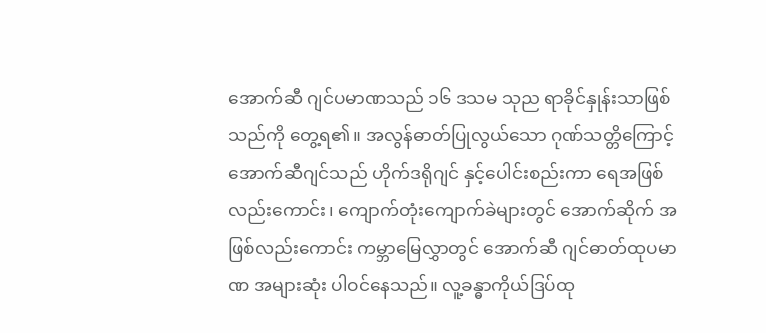အောက်ဆီ ဂျင်ပမာဏသည် ၁၆ ဒသမ သုည ရာခိုင်နှုန်းသာဖြစ်သည်ကို တွေ့ရ၏။ အလွန်ဓာတ်ပြုလွယ်သော ဂုဏ်သတ္တိကြောင့် အောက်ဆီဂျင်သည် ဟိုက်ဒရိုဂျင် နှင့်ပေါင်းစည်းကာ ရေအဖြစ်လည်းကောင်း၊ ကျောက်တုံးကျောက်ခဲများတွင် အောက်ဆိုက် အဖြစ်လည်းကောင်း ကမ္ဘာမြေလွှာတွင် အောက်ဆီ ဂျင်ဓာတ်ထုပမာဏ အများဆုံး ပါဝင်နေသည်။ လူ့ခန္ဓာကိုယ်ဒြပ်ထု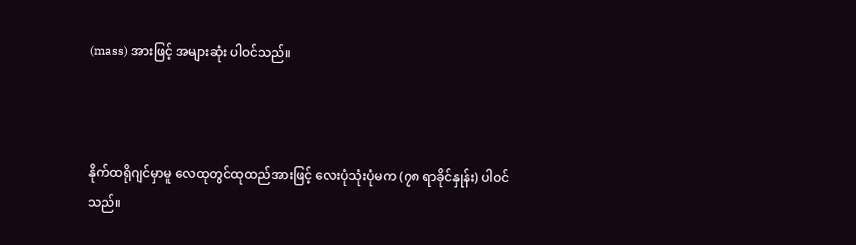(mass) အားဖြင့် အများဆုံး ပါဝင်သည်။



နိုက်ထရိုဂျင်မှာမူ လေထုတွင်ထုထည်အားဖြင့် လေးပုံသုံးပုံမက (၇၈ ရာခိုင်နှုန်း) ပါဝင်သည်။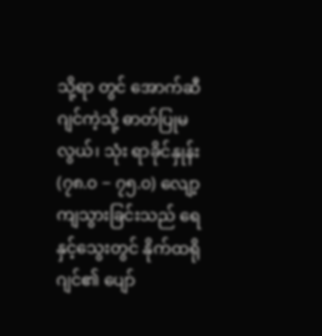သို့ရာ တွင် အောက်ဆီဂျင်ကဲ့သို့ ဓာတ်ပြုမလွယ်၊ သုံး ရာခိုင်နှုန်း (၇၈.၀ − ၇၅.၀) လျော့ကျသွားခြင်းသည် ရေနှင့်သွေးတွင် နိုက်ထရိုဂျင်၏ ပျော်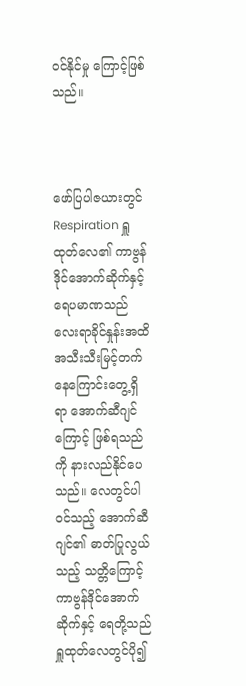ဝင်နိုင်မှု ကြောင့်ဖြစ်သည်။



ဖော်ပြပါဇယားတွင် Respiration ရှူထုတ်လေ၏ ကာဗွန်ဒိုင်အောက်ဆိုက်နှင့် ရေပမာဏသည် လေးရာခိုင်နှုန်းအထိ အသီးသီးမြင့်တက်နေကြောင်းတွေ့ရှိရာ အောက်ဆီဂျင်ကြောင့် ဖြစ်ရသည်ကို နားလည်နိုင်ပေသည်။ လေတွင်ပါဝင်သည့် အောက်ဆီဂျင်၏ ဓာတ်ပြုလွယ်သည့် သတ္တိကြောင့် ကာဗွန်ဒိုင်အောက်ဆိုက်နှင့် ရေတို့သည် ရှူထုတ်လေတွင်ပို၍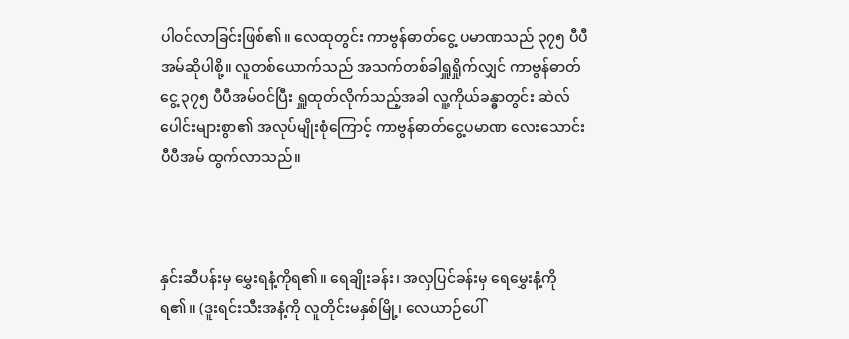ပါဝင်လာခြင်းဖြစ်၏။ လေထုတွင်း ကာဗွန်ဓာတ်ငွေ့ ပမာဏသည် ၃၇၅ ပီပီအမ်ဆိုပါစို့။ လူတစ်ယောက်သည် အသက်တစ်ခါရှူရှိုက်လျှင် ကာဗွန်ဓာတ်ငွေ့ ၃၇၅ ပီပီအမ်ဝင်ပြီး ရှူထုတ်လိုက်သည့်အခါ လူ့ကိုယ်ခန္ဓာတွင်း ဆဲလ်ပေါင်းများစွာ၏ အလုပ်မျိုးစုံကြောင့် ကာဗွန်ဓာတ်ငွေ့ပမာဏ လေးသောင်းပီပီအမ် ထွက်လာသည်။



နှင်းဆီပန်းမှ မွှေးရနံ့ကိုရ၏။ ရေချိုးခန်း၊ အလှပြင်ခန်းမှ ရေမွှေးနံ့ကိုရ၏။ (ဒူးရင်းသီးအနံ့ကို လူတိုင်းမနှစ်မြို့၊ လေယာဉ်ပေါ်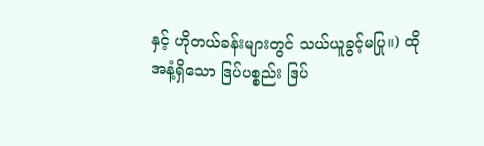နှင့် ဟိုတယ်ခန်းများတွင် သယ်ယူခွင့်မပြု။) ထိုအနံ့ရှိသော ဒြပ်ပစ္စည်း ဒြပ်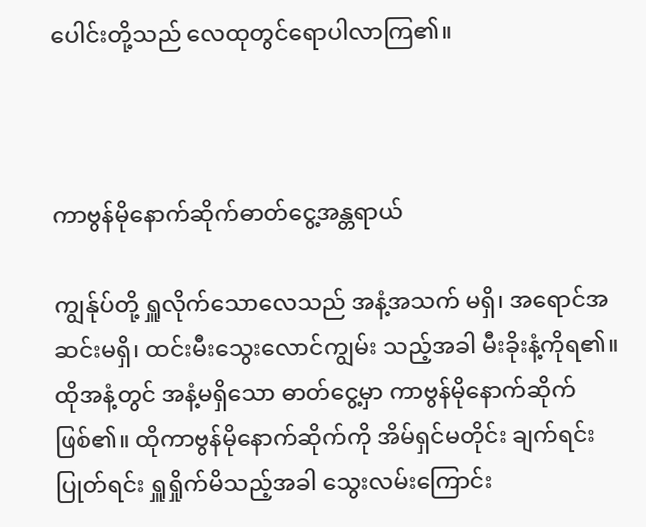ပေါင်းတို့သည် လေထုတွင်ရောပါလာကြ၏။



ကာဗွန်မိုနောက်ဆိုက်ဓာတ်ငွေ့အန္တရာယ်

ကျွန်ုပ်တို့ ရှူလိုက်သောလေသည် အနံ့အသက် မရှိ၊ အရောင်အဆင်းမရှိ၊ ထင်းမီးသွေးလောင်ကျွမ်း သည့်အခါ မီးခိုးနံ့ကိုရ၏။ ထိုအနံ့တွင် အနံ့မရှိသော ဓာတ်ငွေ့မှာ ကာဗွန်မိုနောက်ဆိုက်ဖြစ်၏။ ထိုကာဗွန်မိုနောက်ဆိုက်ကို အိမ်ရှင်မတိုင်း ချက်ရင်းပြုတ်ရင်း ရှူရှိုက်မိသည့်အခါ သွေးလမ်းကြောင်း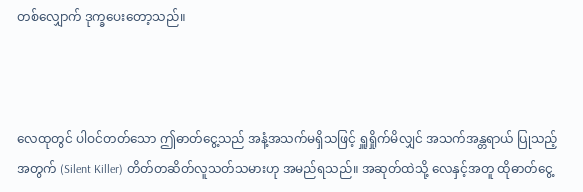တစ်လျှောက် ဒုက္ခပေးတော့သည်။



လေထုတွင် ပါဝင်တတ်သော ဤဓာတ်ငွေ့သည် အနံ့အသက်မရှိသဖြင့် ရှူရှိုက်မိလျှင် အသက်အန္တရာယ် ပြုသည့်အတွက် (Silent Killer) တိတ်တဆိတ်လူသတ်သမားဟု အမည်ရသည်။ အဆုတ်ထဲသို့ လေနှင့်အတူ ထိုဓာတ်ငွေ့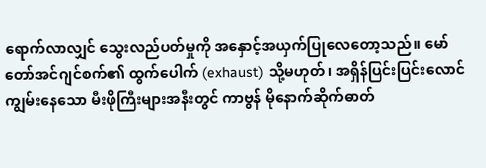ရောက်လာလျှင် သွေးလည်ပတ်မှုကို အနှောင့်အယှက်ပြုလေတော့သည်။ မော်တော်အင်ဂျင်စက်၏ ထွက်ပေါက် (exhaust) သို့မဟုတ်၊ အရှိန်ပြင်းပြင်းလောင်ကျွမ်းနေသော မီးဖိုကြီးများအနီးတွင် ကာဗွန် မိုနောက်ဆိုက်ဓာတ်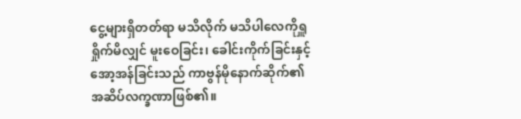ငွေ့များရှိတတ်ရာ မသိလိုက် မသိပါလေကိုရှူရှိုက်မိလျှင် မူးဝေခြင်း၊ ခေါင်းကိုက်ခြင်းနှင့် အော့အန်ခြင်းသည် ကာဗွန်မိုနောက်ဆိုက်၏ အဆိပ်လက္ခဏာဖြစ်၏။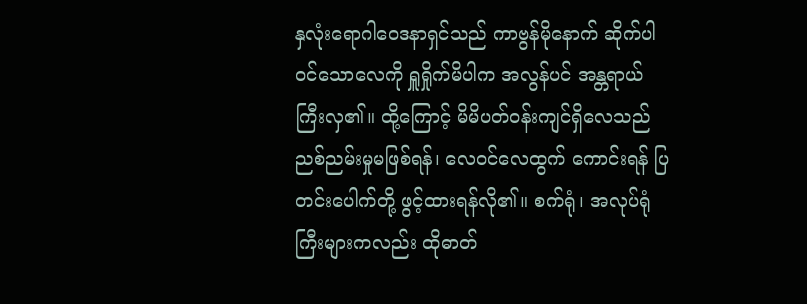နှလုံးရောဂါဝေဒနာရှင်သည် ကာဗွန်မိုနောက် ဆိုက်ပါဝင်သောလေကို ရှူရှိုက်မိပါက အလွန်ပင် အန္တရာယ်ကြီးလှ၏။ ထို့ကြောင့် မိမိပတ်ဝန်းကျင်ရှိလေသည် ညစ်ညမ်းမှုမဖြစ်ရန်၊ လေဝင်လေထွက် ကောင်းရန် ပြတင်းပေါက်တို့ ဖွင့်ထားရန်လို၏။ စက်ရုံ၊ အလုပ်ရုံကြီးများကလည်း ထိုဓာတ်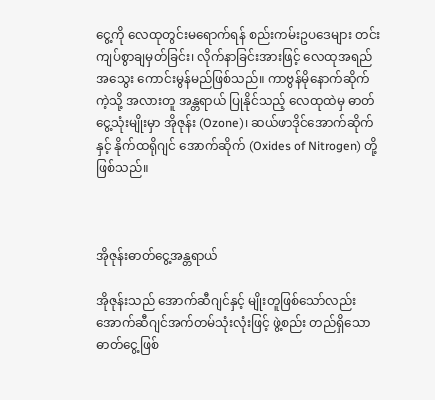ငွေ့ကို လေထုတွင်းမရောက်ရန် စည်းကမ်းဥပဒေများ တင်းကျပ်စွာချမှတ်ခြင်း၊ လိုက်နာခြင်းအားဖြင့် လေထုအရည်အသွေး ကောင်းမွန်မည်ဖြစ်သည်။ ကာဗွန်မိုနောက်ဆိုက်ကဲ့သို့ အလားတူ အန္တရာယ် ပြုနိုင်သည့် လေထုထဲမှ ဓာတ်ငွေ့သုံးမျိုးမှာ အိုဇုန်း (Ozone)၊ ဆယ်ဖာဒိုင်အောက်ဆိုက်နှင့် နိုက်ထရိုဂျင် အောက်ဆိုက် (Oxides of Nitrogen) တို့ဖြစ်သည်။



အိုဇုန်းဓာတ်ငွေ့အန္တရာယ်

အိုဇုန်းသည် အောက်ဆီဂျင်နှင့် မျိုးတူဖြစ်သော်လည်း အောက်ဆီဂျင်အက်တမ်သုံးလုံးဖြင့် ဖွဲ့စည်း တည်ရှိသော ဓာတ်ငွေ့ဖြစ်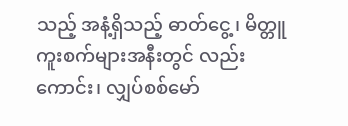သည့် အနံ့ရှိသည့် ဓာတ်ငွေ့၊ မိတ္တူကူးစက်များအနီးတွင် လည်းကောင်း၊ လျှပ်စစ်မော်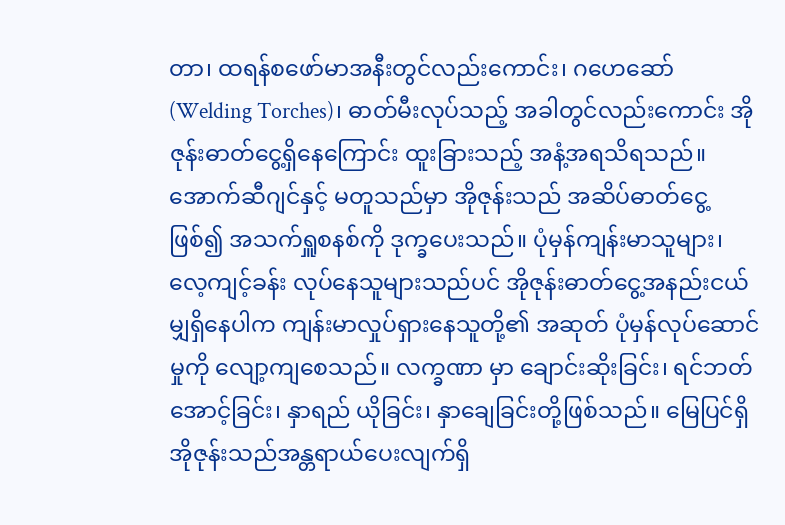တာ၊ ထရန်စဖော်မာအနီးတွင်လည်းကောင်း၊ ဂဟေဆော် (Welding Torches)၊ ဓာတ်မီးလုပ်သည့် အခါတွင်လည်းကောင်း အိုဇုန်းဓာတ်ငွေ့ရှိနေကြောင်း ထူးခြားသည့် အနံ့အရသိရသည်။ အောက်ဆီဂျင်နှင့် မတူသည်မှာ အိုဇုန်းသည် အဆိပ်ဓာတ်ငွေ့ဖြစ်၍ အသက်ရှူစနစ်ကို ဒုက္ခပေးသည်။ ပုံမှန်ကျန်းမာသူများ၊ လေ့ကျင့်ခန်း လုပ်နေသူများသည်ပင် အိုဇုန်းဓာတ်ငွေ့အနည်းငယ်မျှရှိနေပါက ကျန်းမာလှုပ်ရှားနေသူတို့၏ အဆုတ် ပုံမှန်လုပ်ဆောင်မှုကို လျော့ကျစေသည်။ လက္ခဏာ မှာ ချောင်းဆိုးခြင်း၊ ရင်ဘတ်အောင့်ခြင်း၊ နှာရည် ယိုခြင်း၊ နှာချေခြင်းတို့ဖြစ်သည်။ မြေပြင်ရှိ အိုဇုန်းသည်အန္တရာယ်ပေးလျက်ရှိ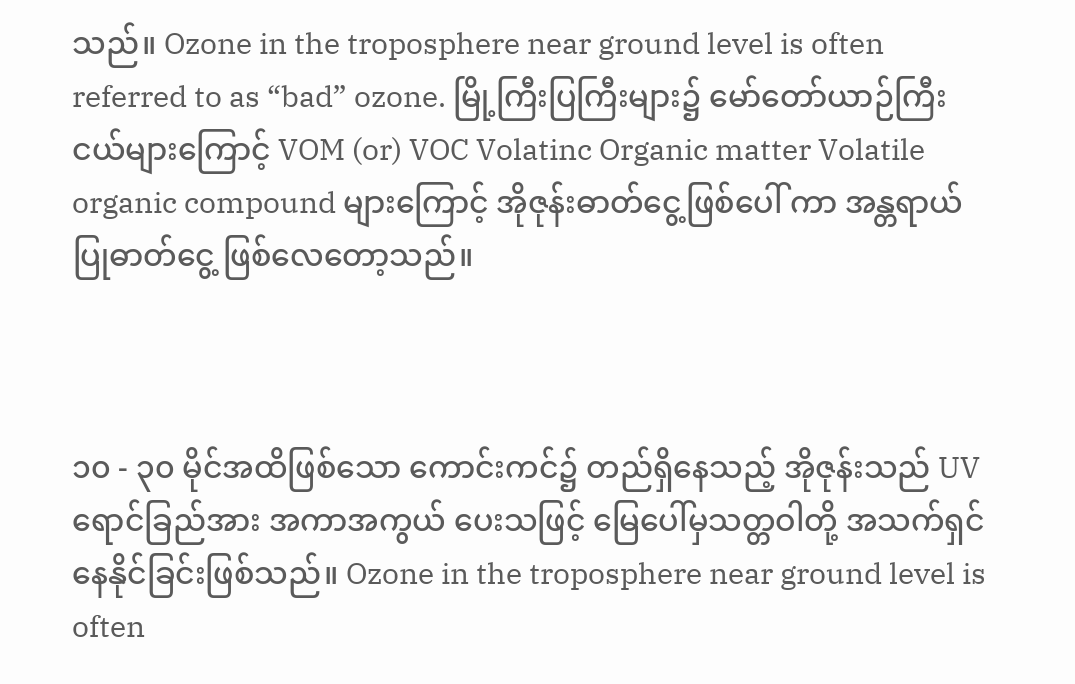သည်။ Ozone in the troposphere near ground level is often referred to as “bad” ozone. မြို့ကြီးပြကြီးများ၌ မော်တော်ယာဉ်ကြီးငယ်များကြောင့် VOM (or) VOC Volatinc Organic matter Volatile organic compound များကြောင့် အိုဇုန်းဓာတ်ငွေ့ဖြစ်ပေါ် ကာ အန္တရာယ်ပြုဓာတ်ငွေ့ ဖြစ်လေတော့သည်။



၁၀ - ၃၀ မိုင်အထိဖြစ်သော ကောင်းကင်၌ တည်ရှိနေသည့် အိုဇုန်းသည် UV ရောင်ခြည်အား အကာအကွယ် ပေးသဖြင့် မြေပေါ်မှသတ္တဝါတို့ အသက်ရှင်နေနိုင်ခြင်းဖြစ်သည်။ Ozone in the troposphere near ground level is often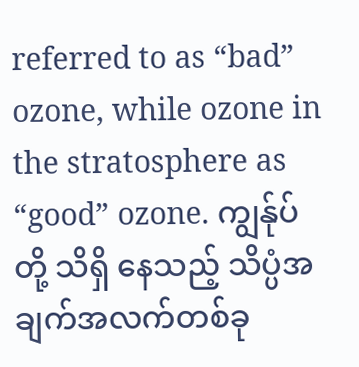referred to as “bad” ozone, while ozone in the stratosphere as “good” ozone. ကျွန်ုပ်တို့ သိရှိ နေသည့် သိပ္ပံအချက်အလက်တစ်ခု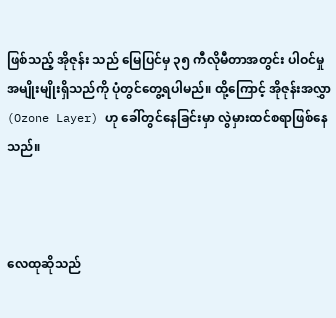ဖြစ်သည့် အိုဇုန်း သည် မြေပြင်မှ ၃၅ ကီလိုမီတာအတွင်း ပါဝင်မှု အမျိုးမျိုးရှိသည်ကို ပုံတွင်တွေ့ရပါမည်။ ထို့ကြောင့် အိုဇုန်းအလွှာ (Ozone Layer) ဟု ခေါ်တွင်နေခြင်းမှာ လွဲမှားထင်စရာဖြစ်နေသည်။



လေထုဆိုသည်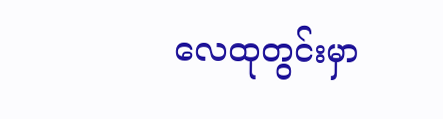လေထုတွင်းမှာ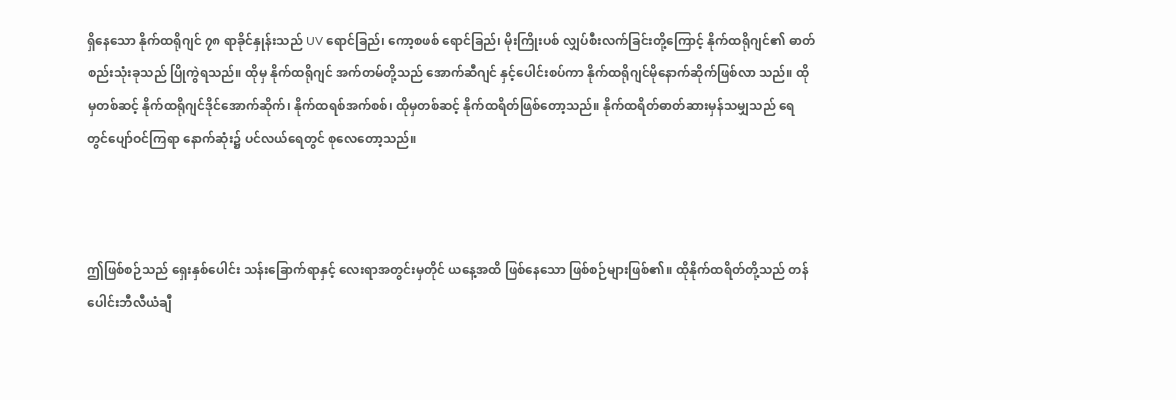ရှိနေသော နိုက်ထရိုဂျင် ၇၈ ရာခိုင်နှုန်းသည် UV ရောင်ခြည်၊ ကော့စဖစ် ရောင်ခြည်၊ မိုးကြိုးပစ် လျှပ်စီးလက်ခြင်းတို့ကြောင့် နိုက်ထရိုဂျင်၏ ဓာတ်စည်းသုံးခုသည် ပြိုကွဲရသည်။ ထိုမှ နိုက်ထရိုဂျင် အက်တမ်တို့သည် အောက်ဆီဂျင် နှင့်ပေါင်းစပ်ကာ နိုက်ထရိုဂျင်မိုနောက်ဆိုက်ဖြစ်လာ သည်။ ထိုမှတစ်ဆင့် နိုက်ထရိုဂျင်ဒိုင်အောက်ဆိုက်၊ နိုက်ထရစ်အက်စစ်၊ ထိုမှတစ်ဆင့် နိုက်ထရိတ်ဖြစ်တော့သည်။ နိုက်ထရိတ်ဓာတ်ဆားမှန်သမျှသည် ရေတွင်ပျော်ဝင်ကြရာ နောက်ဆုံး၌ ပင်လယ်ရေတွင် စုလေတော့သည်။



ဤဖြစ်စဉ်သည် ရှေးနှစ်ပေါင်း သန်းခြောက်ရာနှင့် လေးရာအတွင်းမှတိုင် ယနေ့အထိ ဖြစ်နေသော ဖြစ်စဉ်များဖြစ်၏။ ထိုနိုက်ထရိတ်တို့သည် တန်ပေါင်းဘီလီယံချီ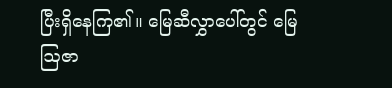ပြီးရှိနေကြ၏။ မြေဆီလွှာပေါ်တွင် မြေဩဇာ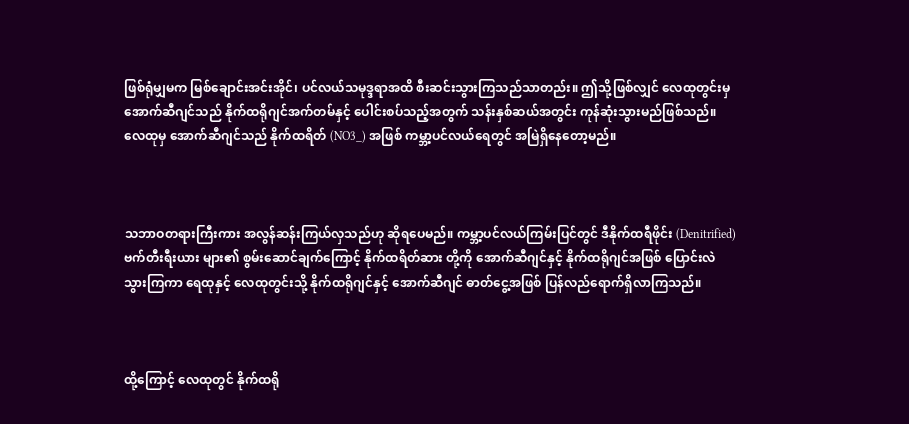ဖြစ်ရုံမျှမက မြစ်ချောင်းအင်းအိုင်၊ ပင်လယ်သမုဒ္ဒရာအထိ စီးဆင်းသွားကြသည်သာတည်း။ ဤသို့ဖြစ်လျှင် လေထုတွင်းမှ အောက်ဆီဂျင်သည် နိုက်ထရိုဂျင်အက်တမ်နှင့် ပေါင်းစပ်သည့်အတွက် သန်းနှစ်ဆယ်အတွင်း ကုန်ဆုံးသွားမည်ဖြစ်သည်။ လေထုမှ အောက်ဆီဂျင်သည် နိုက်ထရိတ် (NO3_) အဖြစ် ကမ္ဘာ့ပင်လယ်ရေတွင် အမြဲရှိနေတော့မည်။



သဘာဝတရားကြီးကား အလွန်ဆန်းကြယ်လှသည်ဟု ဆိုရပေမည်။ ကမ္ဘာ့ပင်လယ်ကြမ်းပြင်တွင် ဒီနိုက်ထရီဖိုင်း (Denitrified) ဗက်တီးရီးယား များ၏ စွမ်းဆောင်ချက်ကြောင့် နိုက်ထရိတ်ဆား တို့ကို အောက်ဆီဂျင်နှင့် နိုက်ထရိုဂျင်အဖြစ် ပြောင်းလဲသွားကြကာ ရေထုနှင့် လေထုတွင်းသို့ နိုက်ထရိုဂျင်နှင့် အောက်ဆီဂျင် ဓာတ်ငွေ့အဖြစ် ပြန်လည်ရောက်ရှိလာကြသည်။



ထို့ကြောင့် လေထုတွင် နိုက်ထရို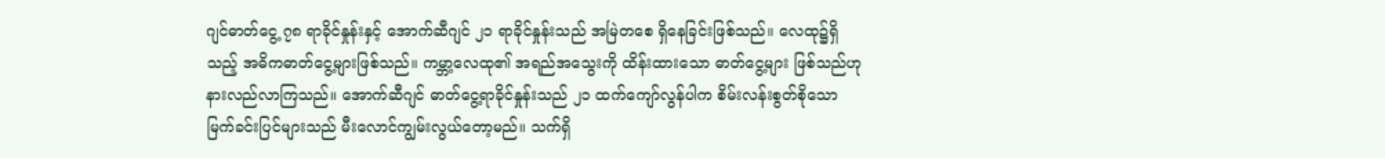ဂျင်ဓာတ်ငွေ့ ၇၈ ရာခိုင်နှုန်းနှင့် အောက်ဆီဂျင် ၂၁ ရာခိုင်နှုန်းသည် အမြဲတစေ ရှိနေခြင်းဖြစ်သည်။ လေထု၌ရှိသည့် အဓိကဓာတ်ငွေ့များဖြစ်သည်။ ကမ္ဘာ့လေထု၏ အရည်အသွေးကို ထိန်းထားသော ဓာတ်ငွေ့များ ဖြစ်သည်ဟု နားလည်လာကြသည်။ အောက်ဆီဂျင် ဓာတ်ငွေ့ရာခိုင်နှုန်းသည် ၂၁ ထက်ကျော်လွန်ပါက စိမ်းလန်းစွတ်စိုသော မြက်ခင်းပြင်များသည် မီးလောင်ကျွမ်းလွယ်တော့မည်။ သက်ရှိ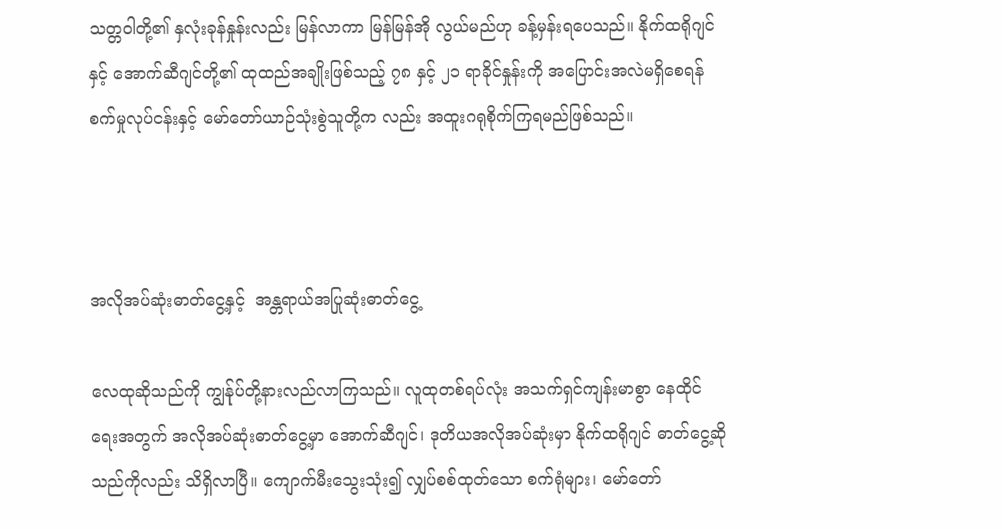သတ္တဝါတို့၏ နှလုံးခုန်နှုန်းလည်း မြန်လာကာ မြန်မြန်အို လွယ်မည်ဟု ခန့်မှန်းရပေသည်။ နိုက်ထရိုဂျင်နှင့် အောက်ဆီဂျင်တို့၏ ထုထည်အချိုးဖြစ်သည့် ၇၈ နှင့် ၂၁ ရာခိုင်နှုန်းကို အပြောင်းအလဲမရှိစေရန် စက်မှုလုပ်ငန်းနှင့် မော်တော်ယာဉ်သုံးစွဲသူတို့က လည်း အထူးဂရုစိုက်ကြရမည်ဖြစ်သည်။



အလိုအပ်ဆုံးဓာတ်ငွေ့နှင့်  အန္တရာယ်အပြုဆုံးဓာတ်ငွေ့

လေထုဆိုသည်ကို ကျွန်ုပ်တို့နားလည်လာကြသည်။ လူထုတစ်ရပ်လုံး အသက်ရှင်ကျန်းမာစွာ နေထိုင်ရေးအတွက် အလိုအပ်ဆုံးဓာတ်ငွေ့မှာ အောက်ဆီဂျင်၊ ဒုတိယအလိုအပ်ဆုံးမှာ နိုက်ထရိုဂျင် ဓာတ်ငွေ့ဆိုသည်ကိုလည်း သိရှိလာပြီ။ ကျောက်မီးသွေးသုံး၍ လျှပ်စစ်ထုတ်သော စက်ရုံများ၊ မော်တော်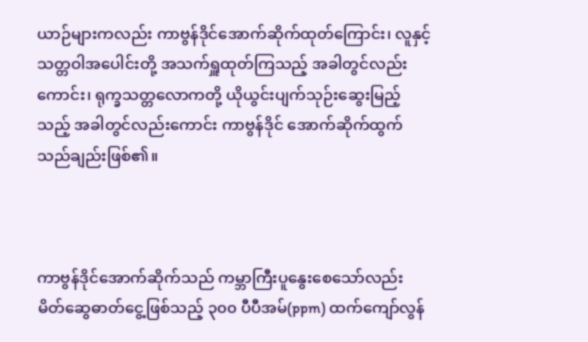ယာဉ်များကလည်း ကာဗွန်ဒိုင်အောက်ဆိုက်ထုတ်ကြောင်း၊ လူနှင့် သတ္တဝါအပေါင်းတို့ အသက်ရှူထုတ်ကြသည့် အခါတွင်လည်းကောင်း၊ ရုက္ခသတ္တလောကတို့ ယိုယွင်းပျက်သုဉ်းဆွေးမြည့်သည့် အခါတွင်လည်းကောင်း ကာဗွန်ဒိုင် အောက်ဆိုက်ထွက်သည်ချည်းဖြစ်၏။



ကာဗွန်ဒိုင်အောက်ဆိုက်သည် ကမ္ဘာကြီးပူနွေးစေသော်လည်း မိတ်ဆွေဓာတ်ငွေ့ဖြစ်သည့် ၃၀၀ ပီပီအမ်(ppm) ထက်ကျော်လွန်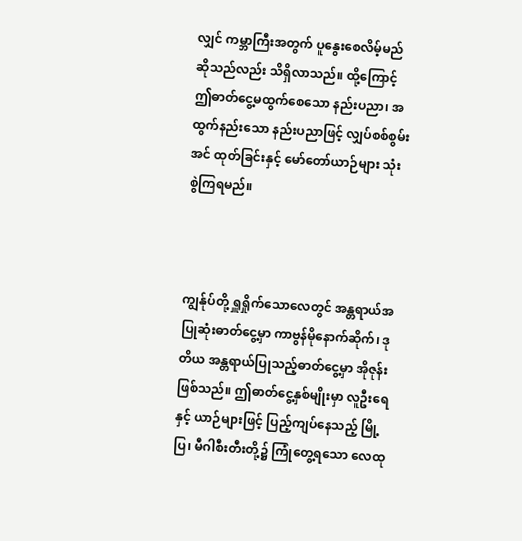လျှင် ကမ္ဘာကြီးအတွက် ပူနွေးစေလိမ့်မည်ဆိုသည်လည်း သိရှိလာသည်။ ထို့ကြောင့် ဤဓာတ်ငွေ့မထွက်စေသော နည်းပညာ၊ အထွက်နည်းသော နည်းပညာဖြင့် လျှပ်စစ်စွမ်းအင် ထုတ်ခြင်းနှင့် မော်တော်ယာဉ်များ သုံးစွဲကြရမည်။



ကျွန်ုပ်တို့ ရှူရှိုက်သောလေတွင် အန္တရာယ်အပြုဆုံးဓာတ်ငွေ့မှာ ကာဗွန်မိုနောက်ဆိုက်၊ ဒုတိယ အန္တရာယ်ပြုသည့်ဓာတ်ငွေ့မှာ အိုဇုန်းဖြစ်သည်။ ဤဓာတ်ငွေ့နှစ်မျိုးမှာ လူဦးရေနှင့် ယာဉ်များဖြင့် ပြည့်ကျပ်နေသည့် မြို့ပြ၊ မီဂါစီးတီးတို့၌ ကြုံတွေ့ရသော လေထု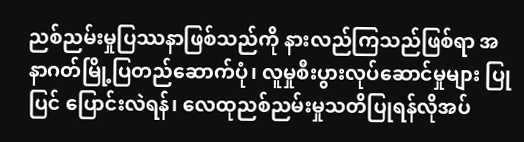ညစ်ညမ်းမှုပြဿနာဖြစ်သည်ကို နားလည်ကြသည်ဖြစ်ရာ အနာဂတ်မြို့ပြတည်ဆောက်ပုံ၊ လူမှုစီးပွားလုပ်ဆောင်မှုများ ပြုပြင် ပြောင်းလဲရန်၊ လေထုညစ်ညမ်းမှုသတိပြုရန်လိုအပ်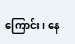ကြောင်း၊ နေ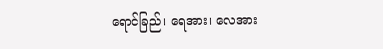ရောင်ခြည်၊ ရေအား၊ လေအား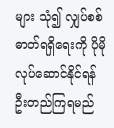များ သုံ၍ လျှပ်စစ်ဓာတ်ရရှိရေးကို ပိုမိုလုပ်ဆောင်နိုင်ရန် ဦးတည်ကြရမည်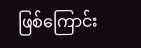ဖြစ်ကြောင်း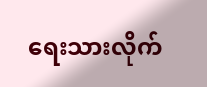ရေးသားလိုက်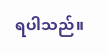ရပါသည်။